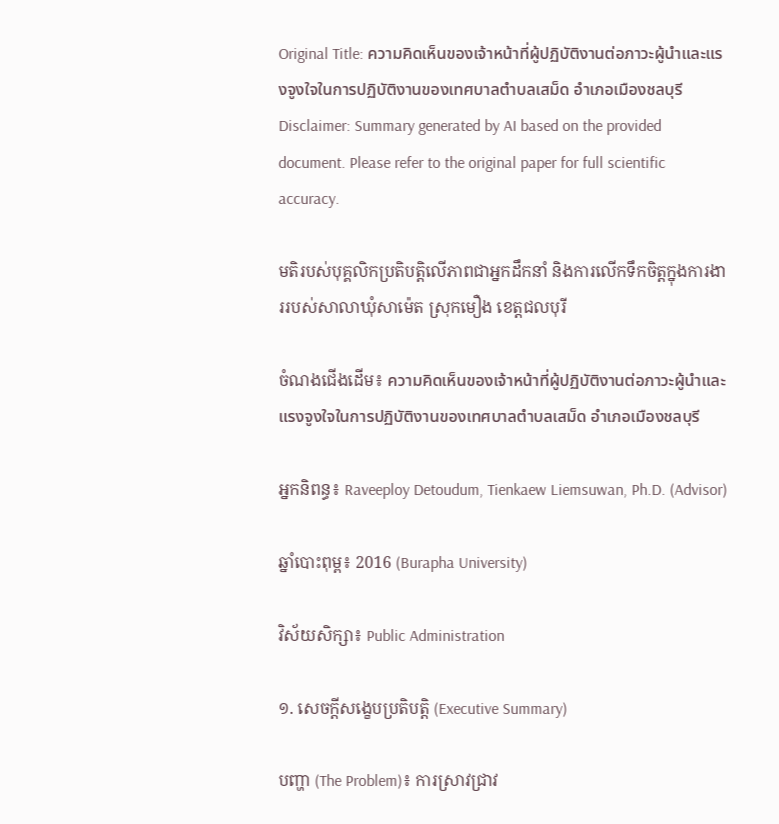Original Title: ความคิดเห็นของเจ้าหน้าที่ผู้ปฏิบัติงานต่อภาวะผู้นําและแรงจูงใจในการปฏิบัติงานของเทศบาลตําบลเสม็ด อําเภอเมืองชลบุรี
Disclaimer: Summary generated by AI based on the provided document. Please refer to the original paper for full scientific accuracy.

មតិរបស់បុគ្គលិកប្រតិបត្តិលើភាពជាអ្នកដឹកនាំ និងការលើកទឹកចិត្តក្នុងការងាររបស់សាលាឃុំសាម៉េត ស្រុកមឿង ខេត្តជលបុរី

ចំណងជើងដើម៖ ความคิดเห็นของเจ้าหน้าที่ผู้ปฏิบัติงานต่อภาวะผู้นําและแรงจูงใจในการปฏิบัติงานของเทศบาลตําบลเสม็ด อําเภอเมืองชลบุรี

អ្នកនិពន្ធ៖ Raveeploy Detoudum, Tienkaew Liemsuwan, Ph.D. (Advisor)

ឆ្នាំបោះពុម្ព៖ 2016 (Burapha University)

វិស័យសិក្សា៖ Public Administration

១. សេចក្តីសង្ខេបប្រតិបត្តិ (Executive Summary)

បញ្ហា (The Problem)៖ ការស្រាវជ្រាវ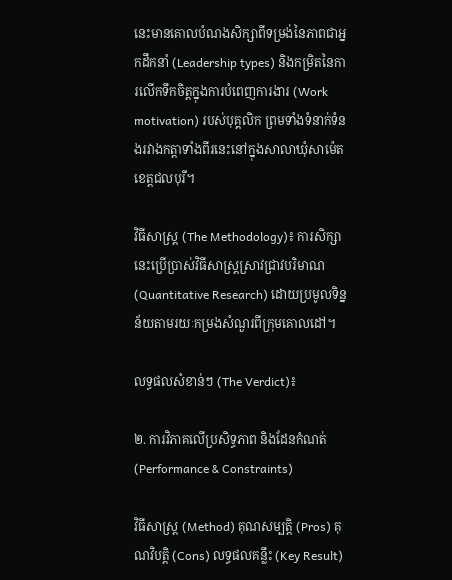នេះមានគោលបំណងសិក្សាពីទម្រង់នៃភាពជាអ្នកដឹកនាំ (Leadership types) និងកម្រិតនៃការលើកទឹកចិត្តក្នុងការបំពេញការងារ (Work motivation) របស់បុគ្គលិក ព្រមទាំងទំនាក់ទំនងរវាងកត្តាទាំងពីរនេះនៅក្នុងសាលាឃុំសាម៉េត ខេត្តជលបុរី។

វិធីសាស្ត្រ (The Methodology)៖ ការសិក្សានេះប្រើប្រាស់វិធីសាស្ត្រស្រាវជ្រាវបរិមាណ (Quantitative Research) ដោយប្រមូលទិន្នន័យតាមរយៈកម្រងសំណួរពីក្រុមគោលដៅ។

លទ្ធផលសំខាន់ៗ (The Verdict)៖

២. ការវិភាគលើប្រសិទ្ធភាព និងដែនកំណត់ (Performance & Constraints)

វិធីសាស្ត្រ (Method) គុណសម្បត្តិ (Pros) គុណវិបត្តិ (Cons) លទ្ធផលគន្លឹះ (Key Result)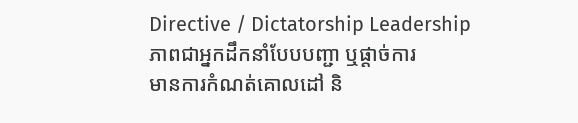Directive / Dictatorship Leadership
ភាពជាអ្នកដឹកនាំបែបបញ្ជា ឬផ្តាច់ការ
មានការកំណត់គោលដៅ និ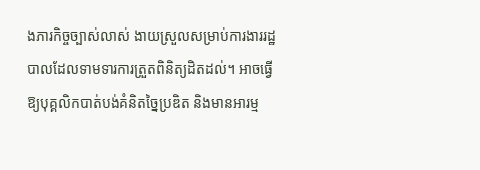ងភារកិច្ចច្បាស់លាស់ ងាយស្រួលសម្រាប់ការងាររដ្ឋបាលដែលទាមទារការត្រួតពិនិត្យដិតដល់។ អាចធ្វើឱ្យបុគ្គលិកបាត់បង់គំនិតច្នៃប្រឌិត និងមានអារម្ម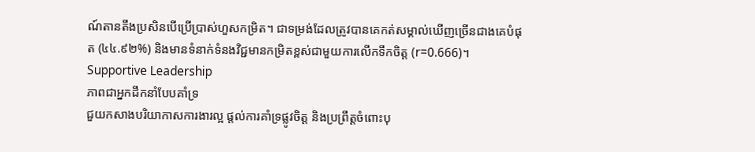ណ៍តានតឹងប្រសិនបើប្រើប្រាស់ហួសកម្រិត។ ជាទម្រង់ដែលត្រូវបានគេកត់សម្គាល់ឃើញច្រើនជាងគេបំផុត (៤៤.៩២%) និងមានទំនាក់ទំនងវិជ្ជមានកម្រិតខ្ពស់ជាមួយការលើកទឹកចិត្ត (r=0.666)។
Supportive Leadership
ភាពជាអ្នកដឹកនាំបែបគាំទ្រ
ជួយកសាងបរិយាកាសការងារល្អ ផ្តល់ការគាំទ្រផ្លូវចិត្ត និងប្រព្រឹត្តចំពោះបុ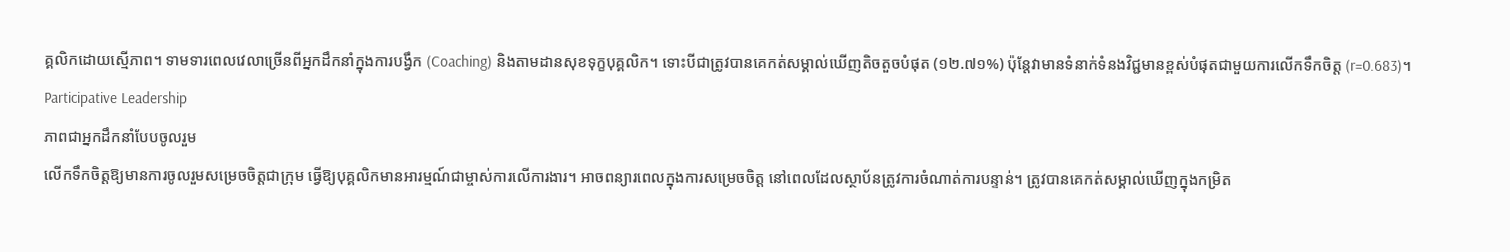គ្គលិកដោយស្មើភាព។ ទាមទារពេលវេលាច្រើនពីអ្នកដឹកនាំក្នុងការបង្វឹក (Coaching) និងតាមដានសុខទុក្ខបុគ្គលិក។ ទោះបីជាត្រូវបានគេកត់សម្គាល់ឃើញតិចតួចបំផុត (១២.៧១%) ប៉ុន្តែវាមានទំនាក់ទំនងវិជ្ជមានខ្ពស់បំផុតជាមួយការលើកទឹកចិត្ត (r=0.683)។
Participative Leadership
ភាពជាអ្នកដឹកនាំបែបចូលរួម
លើកទឹកចិត្តឱ្យមានការចូលរួមសម្រេចចិត្តជាក្រុម ធ្វើឱ្យបុគ្គលិកមានអារម្មណ៍ជាម្ចាស់ការលើការងារ។ អាចពន្យារពេលក្នុងការសម្រេចចិត្ត នៅពេលដែលស្ថាប័នត្រូវការចំណាត់ការបន្ទាន់។ ត្រូវបានគេកត់សម្គាល់ឃើញក្នុងកម្រិត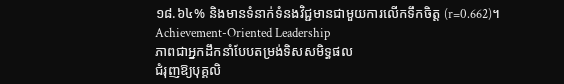១៨.៦៤% និងមានទំនាក់ទំនងវិជ្ជមានជាមួយការលើកទឹកចិត្ត (r=0.662)។
Achievement-Oriented Leadership
ភាពជាអ្នកដឹកនាំបែបតម្រង់ទិសសមិទ្ធផល
ជំរុញឱ្យបុគ្គលិ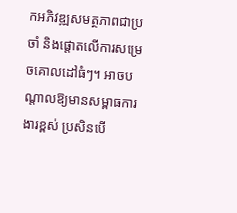កអភិវឌ្ឍសមត្ថភាពជាប្រចាំ និងផ្តោតលើការសម្រេចគោលដៅធំៗ។ អាចបណ្តាលឱ្យមានសម្ពាធការងារខ្ពស់ ប្រសិនបើ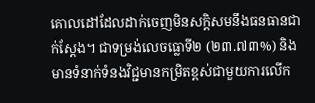គោលដៅដែលដាក់ចេញមិនសក្តិសមនឹងធនធានជាក់ស្តែង។ ជាទម្រង់លេចធ្លោទី២ (២៣.៧៣%) និងមានទំនាក់ទំនងវិជ្ជមានកម្រិតខ្ពស់ជាមួយការលើក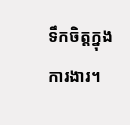ទឹកចិត្តក្នុងការងារ។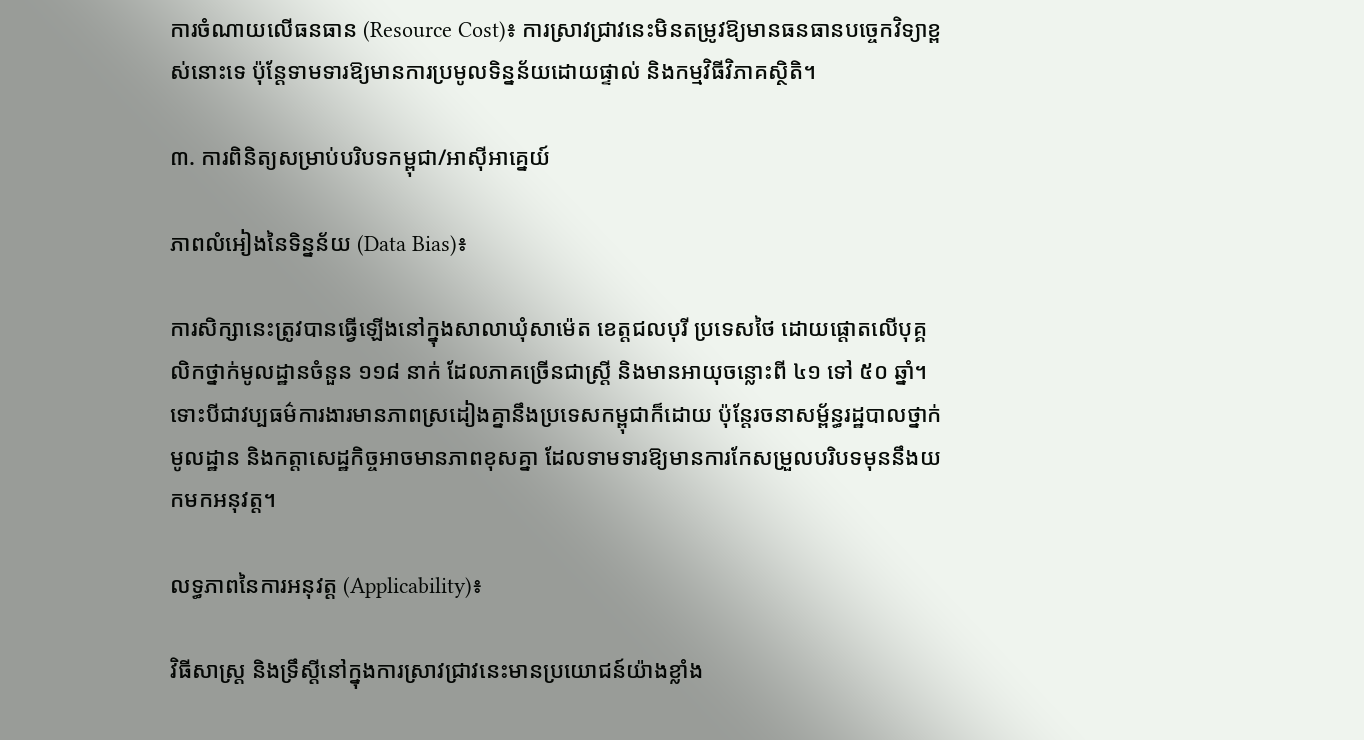ការចំណាយលើធនធាន (Resource Cost)៖ ការស្រាវជ្រាវនេះមិនតម្រូវឱ្យមានធនធានបច្ចេកវិទ្យាខ្ពស់នោះទេ ប៉ុន្តែទាមទារឱ្យមានការប្រមូលទិន្នន័យដោយផ្ទាល់ និងកម្មវិធីវិភាគស្ថិតិ។

៣. ការពិនិត្យសម្រាប់បរិបទកម្ពុជា/អាស៊ីអាគ្នេយ៍

ភាពលំអៀងនៃទិន្នន័យ (Data Bias)៖

ការសិក្សានេះត្រូវបានធ្វើឡើងនៅក្នុងសាលាឃុំសាម៉េត ខេត្តជលបុរី ប្រទេសថៃ ដោយផ្តោតលើបុគ្គលិកថ្នាក់មូលដ្ឋានចំនួន ១១៨ នាក់ ដែលភាគច្រើនជាស្ត្រី និងមានអាយុចន្លោះពី ៤១ ទៅ ៥០ ឆ្នាំ។ ទោះបីជាវប្បធម៌ការងារមានភាពស្រដៀងគ្នានឹងប្រទេសកម្ពុជាក៏ដោយ ប៉ុន្តែរចនាសម្ព័ន្ធរដ្ឋបាលថ្នាក់មូលដ្ឋាន និងកត្តាសេដ្ឋកិច្ចអាចមានភាពខុសគ្នា ដែលទាមទារឱ្យមានការកែសម្រួលបរិបទមុននឹងយកមកអនុវត្ត។

លទ្ធភាពនៃការអនុវត្ត (Applicability)៖

វិធីសាស្ត្រ និងទ្រឹស្តីនៅក្នុងការស្រាវជ្រាវនេះមានប្រយោជន៍យ៉ាងខ្លាំង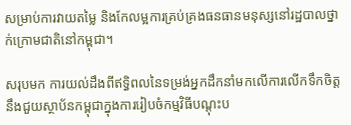សម្រាប់ការវាយតម្លៃ និងកែលម្អការគ្រប់គ្រងធនធានមនុស្សនៅរដ្ឋបាលថ្នាក់ក្រោមជាតិនៅកម្ពុជា។

សរុបមក ការយល់ដឹងពីឥទ្ធិពលនៃទម្រង់អ្នកដឹកនាំមកលើការលើកទឹកចិត្ត នឹងជួយស្ថាប័នកម្ពុជាក្នុងការរៀបចំកម្មវិធីបណ្តុះប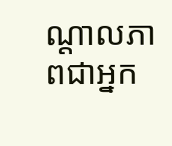ណ្តាលភាពជាអ្នក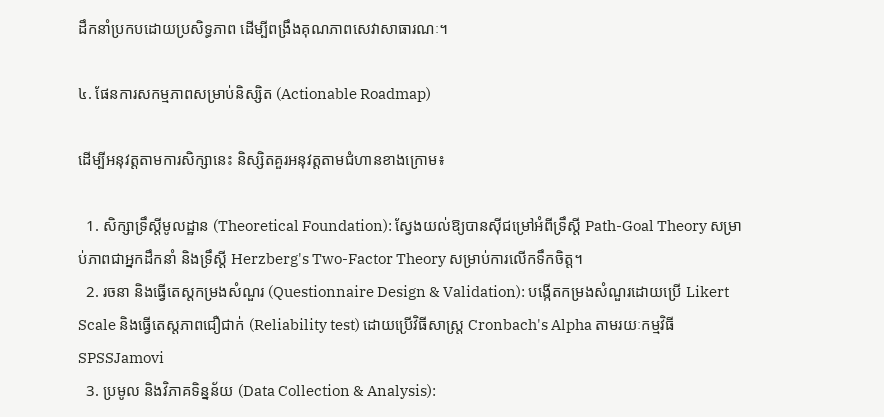ដឹកនាំប្រកបដោយប្រសិទ្ធភាព ដើម្បីពង្រឹងគុណភាពសេវាសាធារណៈ។

៤. ផែនការសកម្មភាពសម្រាប់និស្សិត (Actionable Roadmap)

ដើម្បីអនុវត្តតាមការសិក្សានេះ និស្សិតគួរអនុវត្តតាមជំហានខាងក្រោម៖

  1. សិក្សាទ្រឹស្តីមូលដ្ឋាន (Theoretical Foundation): ស្វែងយល់ឱ្យបានស៊ីជម្រៅអំពីទ្រឹស្តី Path-Goal Theory សម្រាប់ភាពជាអ្នកដឹកនាំ និងទ្រឹស្តី Herzberg's Two-Factor Theory សម្រាប់ការលើកទឹកចិត្ត។
  2. រចនា និងធ្វើតេស្តកម្រងសំណួរ (Questionnaire Design & Validation): បង្កើតកម្រងសំណួរដោយប្រើ Likert Scale និងធ្វើតេស្តភាពជឿជាក់ (Reliability test) ដោយប្រើវិធីសាស្ត្រ Cronbach's Alpha តាមរយៈកម្មវិធី SPSSJamovi
  3. ប្រមូល និងវិភាគទិន្នន័យ (Data Collection & Analysis):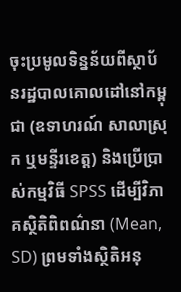ចុះប្រមូលទិន្នន័យពីស្ថាប័នរដ្ឋបាលគោលដៅនៅកម្ពុជា (ឧទាហរណ៍ សាលាស្រុក ឬមន្ទីរខេត្ត) និងប្រើប្រាស់កម្មវិធី SPSS ដើម្បីវិភាគស្ថិតិពិពណ៌នា (Mean, SD) ព្រមទាំងស្ថិតិអនុ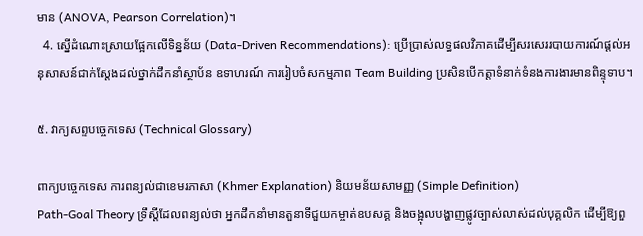មាន (ANOVA, Pearson Correlation)។
  4. ស្នើដំណោះស្រាយផ្អែកលើទិន្នន័យ (Data-Driven Recommendations): ប្រើប្រាស់លទ្ធផលវិភាគដើម្បីសរសេររបាយការណ៍ផ្តល់អនុសាសន៍ជាក់ស្តែងដល់ថ្នាក់ដឹកនាំស្ថាប័ន ឧទាហរណ៍ ការរៀបចំសកម្មភាព Team Building ប្រសិនបើកត្តាទំនាក់ទំនងការងារមានពិន្ទុទាប។

៥. វាក្យសព្ទបច្ចេកទេស (Technical Glossary)

ពាក្យបច្ចេកទេស ការពន្យល់ជាខេមរភាសា (Khmer Explanation) និយមន័យសាមញ្ញ (Simple Definition)
Path-Goal Theory ទ្រឹស្តីដែលពន្យល់ថា អ្នកដឹកនាំមានតួនាទីជួយកម្ចាត់ឧបសគ្គ និងចង្អុលបង្ហាញផ្លូវច្បាស់លាស់ដល់បុគ្គលិក ដើម្បីឱ្យពួ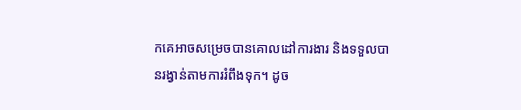កគេអាចសម្រេចបានគោលដៅការងារ និងទទួលបានរង្វាន់តាមការរំពឹងទុក។ ដូច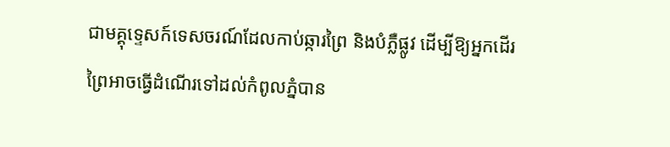ជាមគ្គុទ្ទេសក៍ទេសចរណ៍ដែលកាប់ឆ្ការព្រៃ និងបំភ្លឺផ្លូវ ដើម្បីឱ្យអ្នកដើរព្រៃអាចធ្វើដំណើរទៅដល់កំពូលភ្នំបាន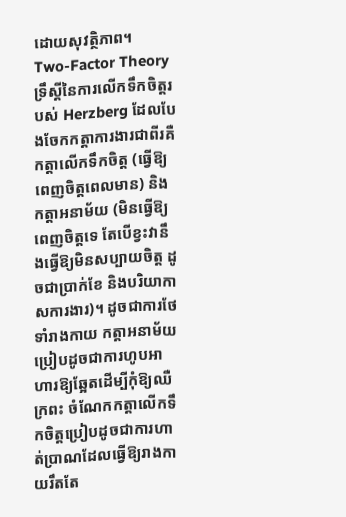ដោយសុវត្ថិភាព។
Two-Factor Theory ទ្រឹស្តីនៃការលើកទឹកចិត្តរបស់ Herzberg ដែលបែងចែកកត្តាការងារជាពីរគឺ កត្តាលើកទឹកចិត្ត (ធ្វើឱ្យពេញចិត្តពេលមាន) និងកត្តាអនាម័យ (មិនធ្វើឱ្យពេញចិត្តទេ តែបើខ្វះវានឹងធ្វើឱ្យមិនសប្បាយចិត្ត ដូចជាប្រាក់ខែ និងបរិយាកាសការងារ)។ ដូចជាការថែទាំរាងកាយ កត្តាអនាម័យប្រៀបដូចជាការហូបអាហារឱ្យឆ្អែតដើម្បីកុំឱ្យឈឺក្រពះ ចំណែកកត្តាលើកទឹកចិត្តប្រៀបដូចជាការហាត់ប្រាណដែលធ្វើឱ្យរាងកាយរឹតតែ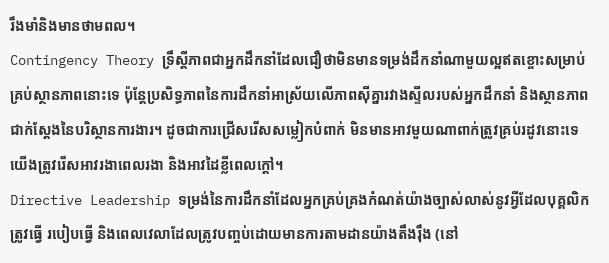រឹងមាំនិងមានថាមពល។
Contingency Theory ទ្រឹស្តីភាពជាអ្នកដឹកនាំដែលជឿថាមិនមានទម្រង់ដឹកនាំណាមួយល្អឥតខ្ចោះសម្រាប់គ្រប់ស្ថានភាពនោះទេ ប៉ុន្តែប្រសិទ្ធភាពនៃការដឹកនាំអាស្រ័យលើភាពស៊ីគ្នារវាងស្ទីលរបស់អ្នកដឹកនាំ និងស្ថានភាពជាក់ស្តែងនៃបរិស្ថានការងារ។ ដូចជាការជ្រើសរើសសម្លៀកបំពាក់ មិនមានអាវមួយណាពាក់ត្រូវគ្រប់រដូវនោះទេ យើងត្រូវរើសអាវរងាពេលរងា និងអាវដៃខ្លីពេលក្តៅ។
Directive Leadership ទម្រង់នៃការដឹកនាំដែលអ្នកគ្រប់គ្រងកំណត់យ៉ាងច្បាស់លាស់នូវអ្វីដែលបុគ្គលិកត្រូវធ្វើ របៀបធ្វើ និងពេលវេលាដែលត្រូវបញ្ចប់ដោយមានការតាមដានយ៉ាងតឹងរ៉ឹង (នៅ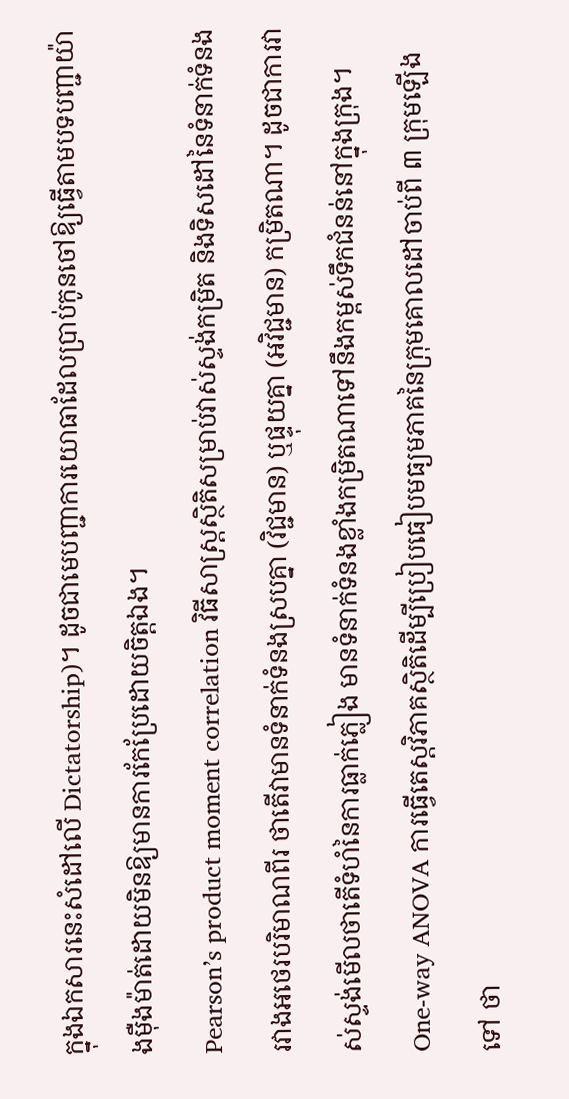ក្នុងឯកសារនេះសំដៅលើ Dictatorship)។ ដូចជាមេបញ្ជាការយោធាដែលប្រាប់កូនចៅឱ្យធ្វើតាមបទបញ្ជាយ៉ាងម៉ឺងម៉ាត់ដោយមិនឱ្យមានការកែប្រែដោយចិត្តឯង។
Pearson’s product moment correlation វិធីសាស្ត្រស្ថិតិសម្រាប់វាស់ស្ទង់កម្រិត និងទិសដៅនៃទំនាក់ទំនងរវាងអថេរបរិមាណពីរ ថាតើវាមានទំនាក់ទំនងស្របគ្នា (វិជ្ជមាន) ឬផ្ទុយគ្នា (អវិជ្ជមាន) កម្រិតណា។ ដូចជាការវាស់ស្ទង់មើលថាតើទំហំនៃការធ្លាក់ភ្លៀង មានទំនាក់ទំនងខ្លាំងកម្រិតណាទៅនឹងកម្ពស់ទឹកជំនន់នៅក្នុងក្រុង។
One-way ANOVA ការធ្វើតេស្តវិភាគស្ថិតិដើម្បីប្រៀបធៀបមធ្យមភាគនៃក្រុមគោលដៅចាប់ពី ៣ ក្រុមឡើងទៅ ថា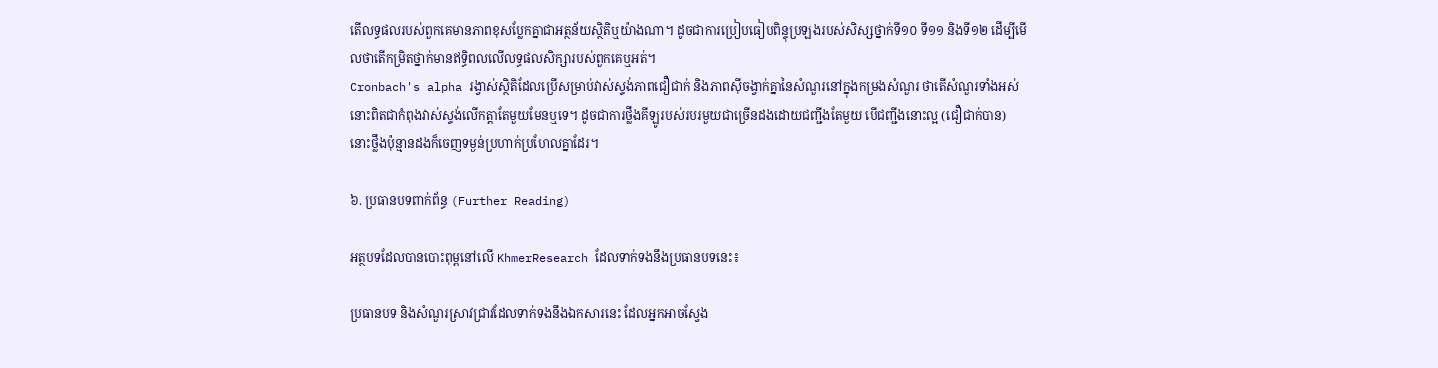តើលទ្ធផលរបស់ពួកគេមានភាពខុសប្លែកគ្នាជាអត្ថន័យស្ថិតិឬយ៉ាងណា។ ដូចជាការប្រៀបធៀបពិន្ទុប្រឡងរបស់សិស្សថ្នាក់ទី១០ ទី១១ និងទី១២ ដើម្បីមើលថាតើកម្រិតថ្នាក់មានឥទ្ធិពលលើលទ្ធផលសិក្សារបស់ពួកគេឬអត់។
Cronbach's alpha រង្វាស់ស្ថិតិដែលប្រើសម្រាប់វាស់ស្ទង់ភាពជឿជាក់ និងភាពស៊ីចង្វាក់គ្នានៃសំណួរនៅក្នុងកម្រងសំណួរ ថាតើសំណួរទាំងអស់នោះពិតជាកំពុងវាស់ស្ទង់លើកត្តាតែមួយមែនឬទេ។ ដូចជាការថ្លឹងគីឡូរបស់របរមួយជាច្រើនដងដោយជញ្ជីងតែមួយ បើជញ្ជីងនោះល្អ (ជឿជាក់បាន) នោះថ្លឹងប៉ុន្មានដងក៏ចេញទម្ងន់ប្រហាក់ប្រហែលគ្នាដែរ។

៦. ប្រធានបទពាក់ព័ន្ធ (Further Reading)

អត្ថបទដែលបានបោះពុម្ពនៅលើ KhmerResearch ដែលទាក់ទងនឹងប្រធានបទនេះ៖

ប្រធានបទ និងសំណួរស្រាវជ្រាវដែលទាក់ទងនឹងឯកសារនេះ ដែលអ្នកអាចស្វែង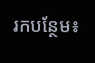រកបន្ថែម៖